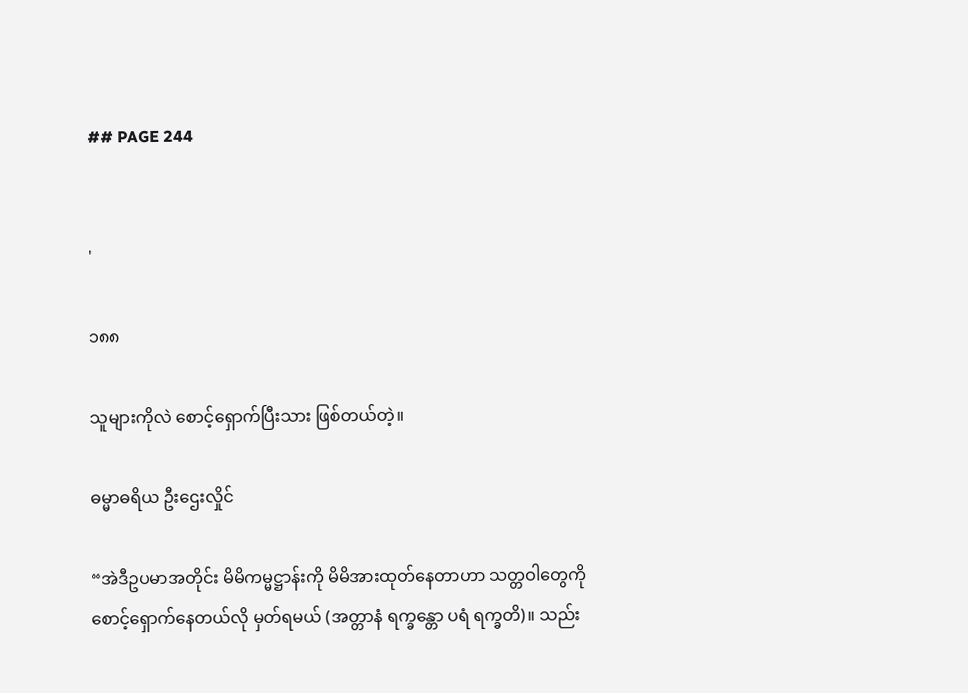## PAGE 244


'

၁၈၈

သူများကိုလဲ စောင့်ရှောက်ပြီးသား ဖြစ်တယ်တဲ့။

ဓမ္မာဓရိယ ဦးဌေးလှိုင်

“အဲဒီဥပမာအတိုင်း မိမိကမ္မဋ္ဌာန်းကို မိမိအားထုတ်နေတာဟာ သတ္တဝါတွေကို
စောင့်ရှောက်နေတယ်လို မှတ်ရမယ် (အတ္တာနံ ရက္ခန္တော ပရံ ရက္ခတိ)။ သည်း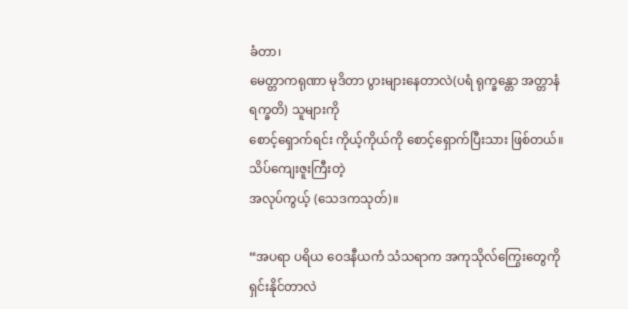ခံတာ၊
မေတ္တာကရုဏာ မုဒိတာ ပွားများနေတာလဲ(ပရံ ရုက္ခန္တော အတ္တာနံ ရက္ခတိ) သူများကို
စောင့်ရှောက်ရင်း ကိုယ့်ကိုယ်ကို စောင့်ရှောက်ပြီးသား ဖြစ်တယ်။ သိပ်ကျေးဇူးကြီးတဲ့
အလုပ်ကွယ့် (သေဒကသုတ်)။

“အပရာ ပရိယ ဝေဒနီယကံ သံသရာက အကုသိုလ်ကြွေးတွေကို ရှင်းနိုင်တာလဲ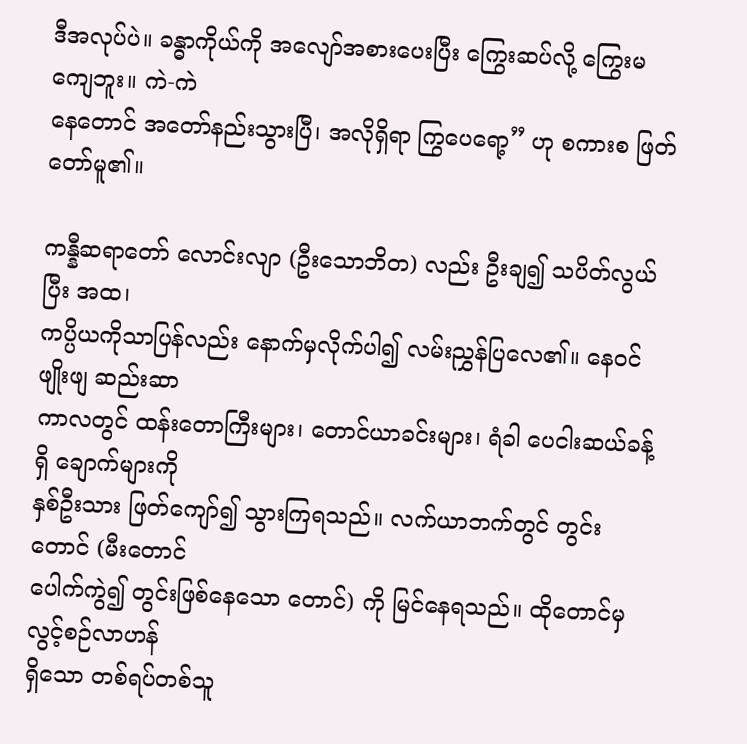ဒီအလုပ်ပဲ။ ခန္ဓာကိုယ်ကို အလျော်အစားပေးပြီး ကြွေးဆပ်လို့ ကြွေးမကျေဘူး။ ကဲ-ကဲ
နေတောင် အတော်နည်းသွားပြီ၊ အလိုရှိရာ ကြွပေရော့” ဟု စကားစ ဖြတ်တော်မူ၏။

ကန္နီဆရာတော် လောင်းလျာ (ဦးသောဘိတ) လည်း ဦးချ၍ သပိတ်လွယ်ပြီး အထ၊
ကပ္ပိယကိုသာပြန်လည်း နောက်မှလိုက်ပါ၍ လမ်းညွှန်ပြလေ၏။ နေဝင်ဖျိုးဖျ ဆည်းဆာ
ကာလတွင် ထန်းတောကြီးများ၊ တောင်ယာခင်းများ၊ ရံခါ ပေငါးဆယ်ခန့်ရှိ ချောက်များကို
နှစ်ဦးသား ဖြတ်ကျော်၍ သွားကြရသည်။ လက်ယာဘက်တွင် တွင်းတောင် (မီးတောင်
ပေါက်ကွဲ၍ တွင်းဖြစ်နေသော တောင်) ကို မြင်နေရသည်။ ထိုတောင်မှ လွင့်စဉ်လာဟန်
ရှိသော တစ်ရပ်တစ်သူ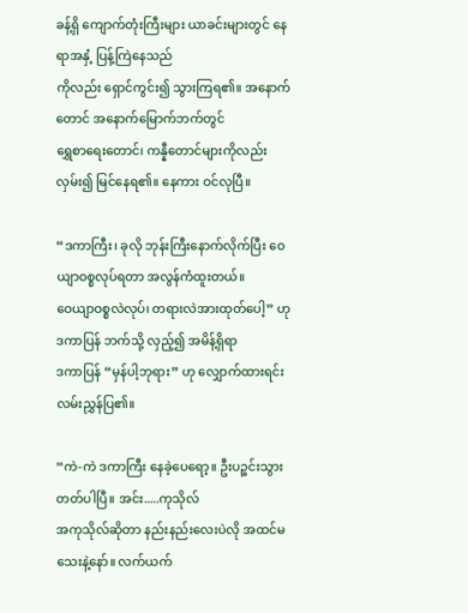ခန့်ရှိ ကျောက်တုံးကြီးများ ယာခင်းများတွင် နေရာအနှံ့ ပြန့်ကြဲနေသည်
ကိုလည်း ရှောင်ကွင်း၍ သွားကြရ၏။ အနောက်တောင် အနောက်မြောက်ဘက်တွင်
ရွှေစာရေးတောင်၊ ကန္နီတောင်များကိုလည်း လှမ်း၍ မြင်နေရ၏။ နေကား ဝင်လုပြီ။

“ဒကာကြီး၊ ခုလို ဘုန်းကြီးနောက်လိုက်ပြီး ဝေယျာဝစ္စလုပ်ရတာ အလွန်ကံထူးတယ်။
ဝေယျာဝစ္စလဲလုပ်၊ တရားလဲအားထုတ်ပေါ့” ဟု ဒကာပြန် ဘက်သို့ လှည့်၍ အမိန့်ရှိရာ
ဒကာပြန် “မှန်ပါ့ဘုရား” ဟု လျှောက်ထားရင်း လမ်းညွှန်ပြ၏။

“ကဲ-ကဲ ဒကာကြီး နေခဲ့ပေရော့။ ဦးပဉ္စင်းသွားတတ်ပါပြီ။ အင်း.....ကုသိုလ်
အကုသိုလ်ဆိုတာ နည်းနည်းလေးပဲလို အထင်မသေးနဲ့နော်။ လက်ယက်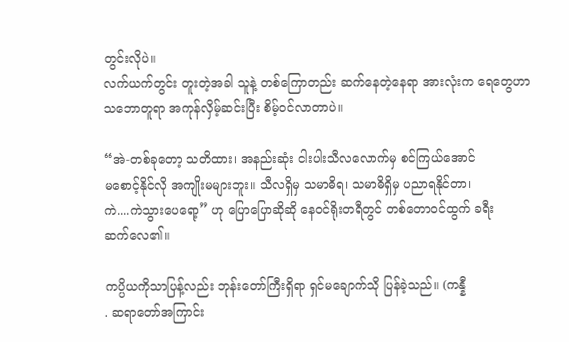တွင်းလိုပဲ။
လက်ယက်တွင်း တူးတဲ့အခါ သူနဲ့ တစ်ကြောတည်း ဆက်နေတဲ့နေရာ အားလုံးက ရေတွေဟာ
သဘောတူရာ အကုန်လှိမ့်ဆင်းပြီး စိမ့်ဝင်လာတာပဲ။

“အဲ-တစ်ခုတော့ သတိထား၊ အနည်းဆုံး ငါးပါးသီလလောက်မှ စင်ကြယ်အောင်
မစောင့်နိုင်လို အကျိုးမများဘူး။ သီလရှိမှ သမာဓိရ၊ သမာဓိရှိမှ ပညာရနိုင်တာ၊
ကဲ....ကဲသွားပေရော့” ဟု ပြောပြောဆိုဆို နေဝင်ရိုးတရီတွင် တစ်တောဝင်ထွက် ခရီး
ဆက်လေ၏။

ကပ္ပိယကိုသာပြန့်လည်း ဘုန်းတော်ကြီးရှိရာ ရှင်မချောက်သို ပြန်ခဲ့သည်။ (ကန္နီ
. ဆရာတော်အကြာင်း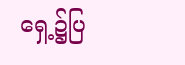ရှေ့၌ပြ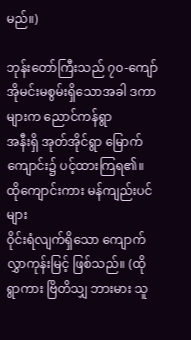မည်။)

ဘုန်းတော်ကြီးသည် ၇၀-ကျော် အိုမင်းမစွမ်းရှိသောအခါ ဒကာများက ညောင်ကန်ရွာ
အနီးရှိ အုတ်အိုင်ရွာ မြောက်ကျောင်း၌ ပင့်ထားကြရ၏။ ထိုကျောင်းကား မန်ကျည်းပင်များ
ဝိုင်းရံလျက်ရှိသော ကျောက်လွှာကုန်းမြင့် ဖြစ်သည်။ (ထိုရွာကား ဗြိတိသျှ ဘားမား သူ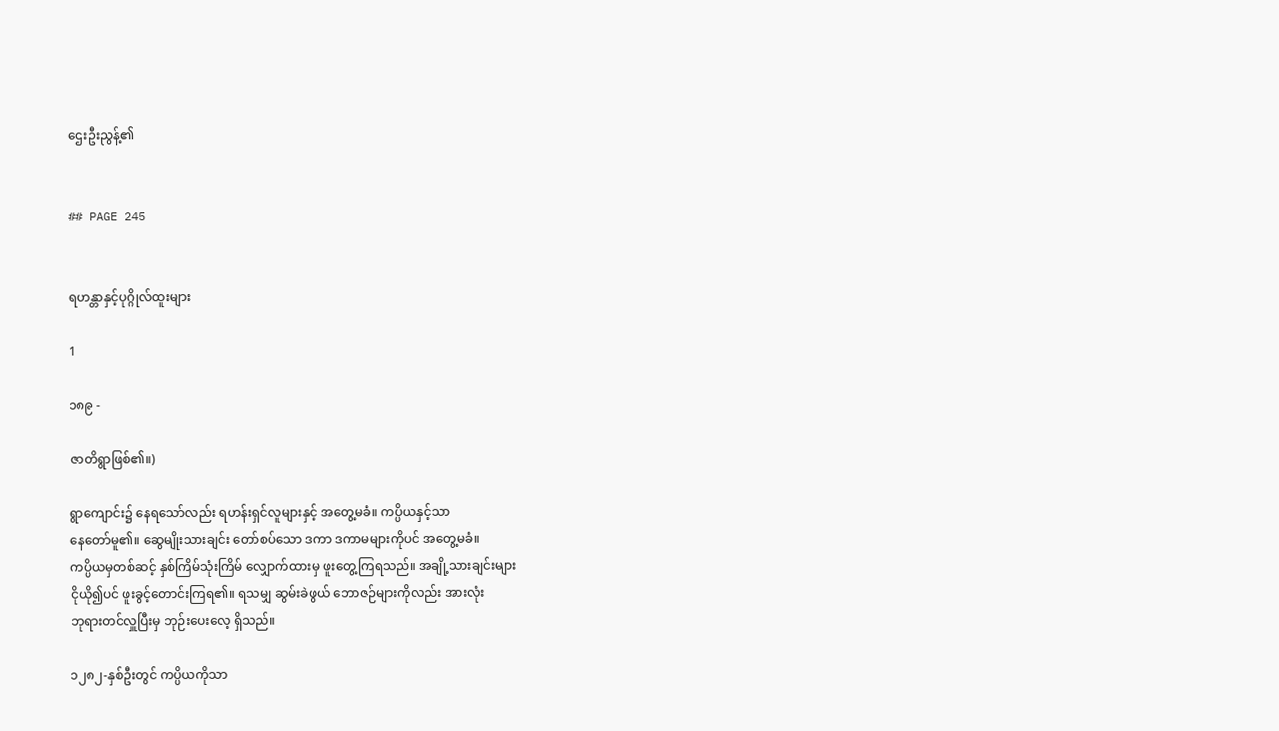ဌေးဦးညွန့်၏


## PAGE 245


ရဟန္တာနှင့်ပုဂ္ဂိုလ်ထူးများ

1

၁၈၉ -

ဇာတိရွာဖြစ်၏။)

ရွာကျောင်း၌ နေရသော်လည်း ရဟန်းရှင်လူများနှင့် အတွေ့မခံ။ ကပ္ပိယနှင့်သာ
နေတော်မူ၏။ ဆွေမျိုးသားချင်း တော်စပ်သော ဒကာ ဒကာမများကိုပင် အတွေ့မခံ။
ကပ္ပိယမှတစ်ဆင့် နှစ်ကြိမ်သုံးကြိမ် လျှောက်ထားမှ ဖူးတွေ့ကြရသည်။ အချို့သားချင်းများ
ငိုယို၍ပင် ဖူးခွင့်တောင်းကြရ၏။ ရသမျှ ဆွမ်းခဲဖွယ် ဘောဇဉ်များကိုလည်း အားလုံး
ဘုရားတင်လှူပြီးမှ ဘုဉ်းပေးလေ့ ရှိသည်။

၁၂၈၂-နှစ်ဦးတွင် ကပ္ပိယကိုသာ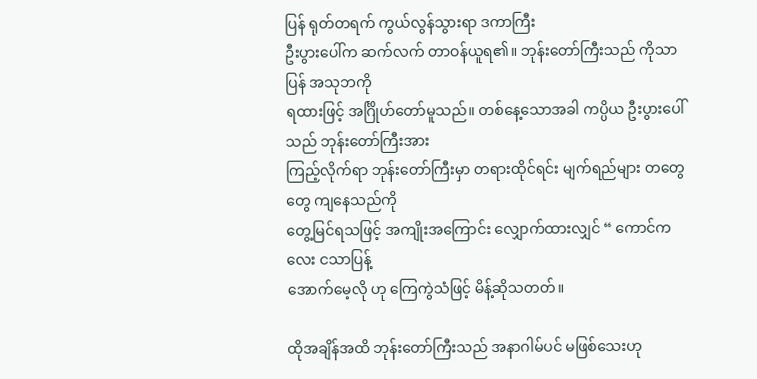ပြန် ရုတ်တရက် ကွယ်လွန်သွားရာ ဒကာကြီး
ဦးပွားပေါ်က ဆက်လက် တာဝန်ယူရ၏။ ဘုန်းတော်ကြီးသည် ကိုသာပြန် အသုဘကို
ရထားဖြင့် အင်္ဂြိုဟ်တော်မူသည်။ တစ်နေ့သောအခါ ကပ္ပိယ ဦးပွားပေါ်သည် ဘုန်းတော်ကြီးအား
ကြည့်လိုက်ရာ ဘုန်းတော်ကြီးမှာ တရားထိုင်ရင်း မျက်ရည်များ တတွေတွေ ကျနေသည်ကို
တွေ့မြင်ရသဖြင့် အကျိုးအကြောင်း လျှောက်ထားလျှင် “ ကောင်ကလေး ငသာပြန့်
အောက်မေ့လို ဟု ကြေကွဲသံဖြင့် မိန့်ဆိုသတတ်။

ထိုအချိန်အထိ ဘုန်းတော်ကြီးသည် အနာဂါမ်ပင် မဖြစ်သေးဟု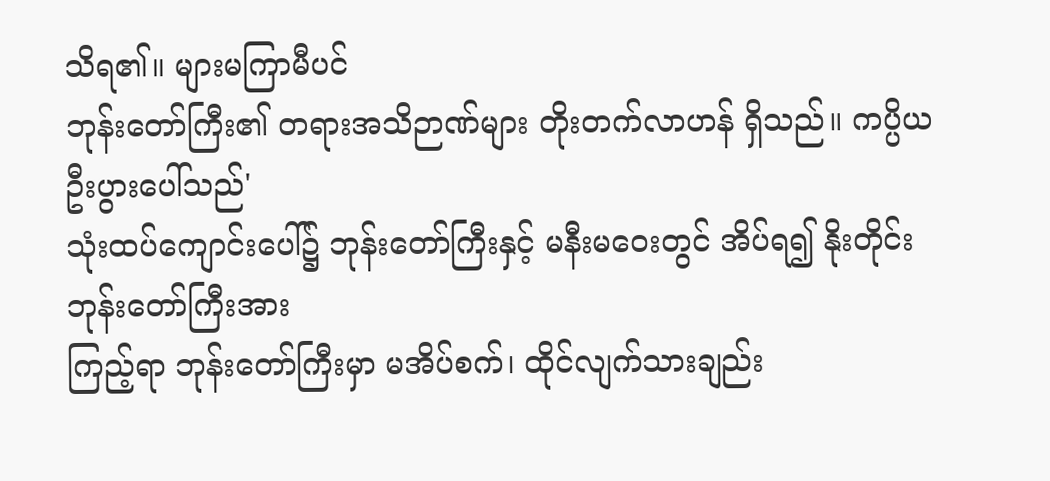သိရ၏။ များမကြာမီပင်
ဘုန်းတော်ကြီး၏ တရားအသိဉာဏ်များ တိုးတက်လာဟန် ရှိသည်။ ကပ္ပိယ ဦးပွားပေါ်သည်'
သုံးထပ်ကျောင်းပေါ်၌ ဘုန်းတော်ကြီးနှင့် မနီးမဝေးတွင် အိပ်ရ၍ နိုးတိုင်း ဘုန်းတော်ကြီးအား
ကြည့်ရာ ဘုန်းတော်ကြီးမှာ မအိပ်စက်၊ ထိုင်လျက်သားချည်း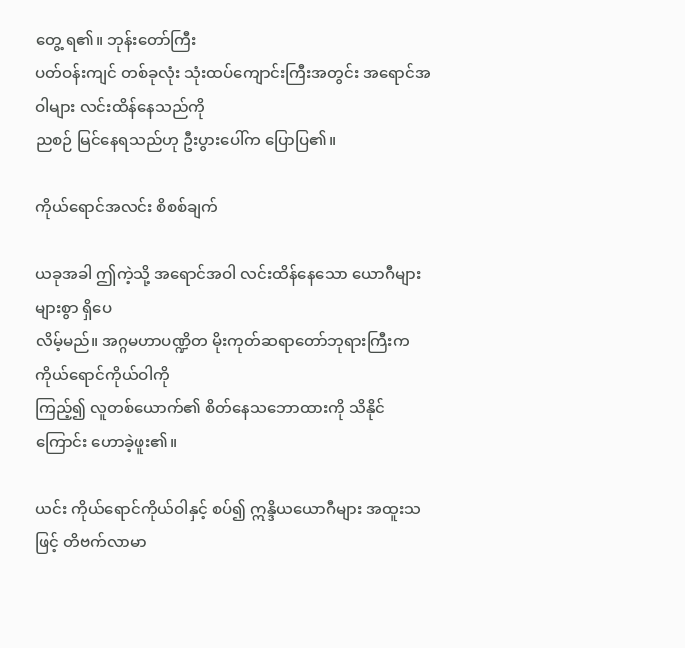တွေ့ ရ၏။ ဘုန်းတော်ကြီး
ပတ်ဝန်းကျင် တစ်ခုလုံး သုံးထပ်ကျောင်းကြီးအတွင်း အရောင်အဝါများ လင်းထိန်နေသည်ကို
ညစဉ် မြင်နေရသည်ဟု ဦးပွားပေါ်က ပြောပြ၏။

ကိုယ်ရောင်အလင်း စိစစ်ချက်

ယခုအခါ ဤကဲ့သို့ အရောင်အဝါ လင်းထိန်နေသော ယောဂီများ များစွာ ရှိပေ
လိမ့်မည်။ အဂ္ဂမဟာပဏ္ဍိတ မိုးကုတ်ဆရာတော်ဘုရားကြီးက ကိုယ်ရောင်ကိုယ်ဝါကို
ကြည့်၍ လူတစ်ယောက်၏ စိတ်နေသဘောထားကို သိနိုင်ကြောင်း ဟောခဲ့ဖူး၏။

ယင်း ကိုယ်ရောင်ကိုယ်ဝါနှင့် စပ်၍ ဣန္ဒိယယောဂီများ အထူးသဖြင့် တိဗက်လာမာ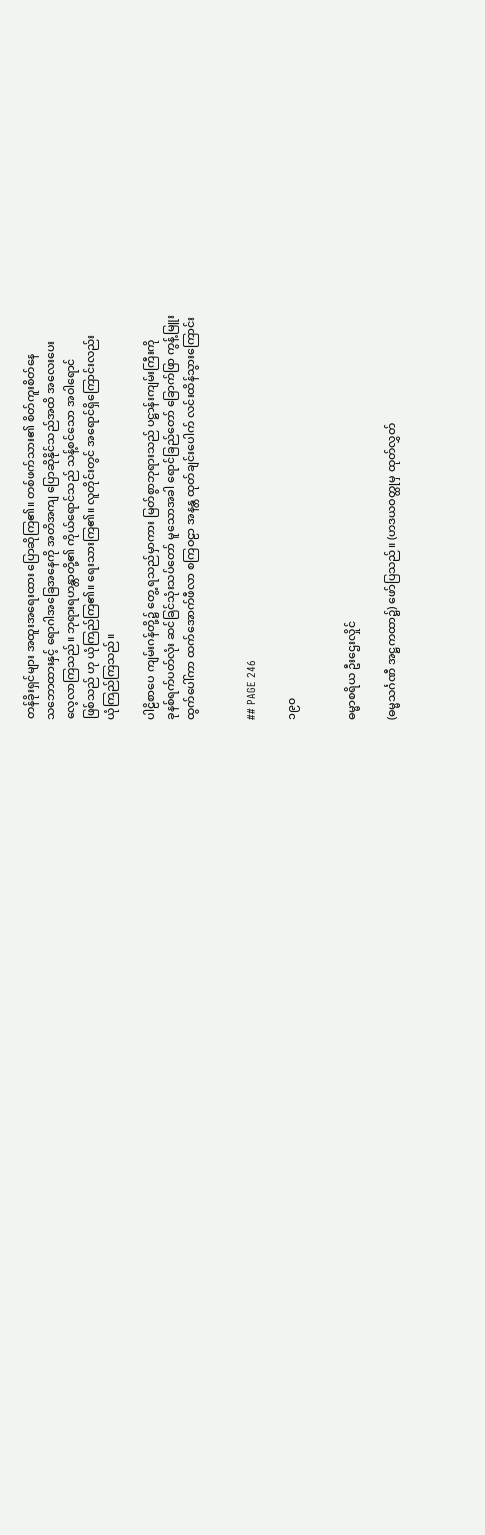တန်ခိုးရှင်များ အထူးအရေးထား ပြောဆိုကြ၏။ တစ်ဖက်သား၏ စိတ်ကူးစိတ်နေ
သဘောထားနှင့် ရောဂါအခြေအနေကို အတိအကျ ပြောဆိုနိုင်သည်အထိ အလေးပေး
လေ့လာကြသည်။ ဘုရားရဟန္တာတို့၏ ကိုယ်ရောင်သည် သန့်စင်သော အဝါရောင်
ဖြစ်သည် ဟု ယုံကြည်ကြ၏။ ရေးသားကြ၏။ လူတိုင်းတွင် အရောင်ရှိကြောင်းလည်း
ယုံကြည်ကြသည်။

ပါဠိစာပေ ကျမ်းဂန်တို့၌ တွေ့ ရသည်မှာကား မြတ်စွာဘုရားသည် ပဋ္ဌာန်းကျမ်းကြီးကို
ခုနစ်ရက်ပတ်လုံး ဆင်ခြင်သုံးသပ်တော် မူသောအခါ ရောင်ခြည်တော် ခြောက်ဖြာ ကွန့်မြူး
ထွက်ပေါ်ကာ ထက်အောက်ဖီလာ စကြဝဠာ အနန္တ ထုတ်ချင်းပေါက် လင်းထိန်သွားကြောင်း


## PAGE 246

၁၉၀


ဓမ္မာစရိယ ဦးဌေးလှိုင်

(ဓမ္မသင်္ဂဏီ အဋ္ဌကထာ၌) ဖော်ပြသည်။ (ဟဒယဝတ္ထုမှ ထုတ်လွှတ်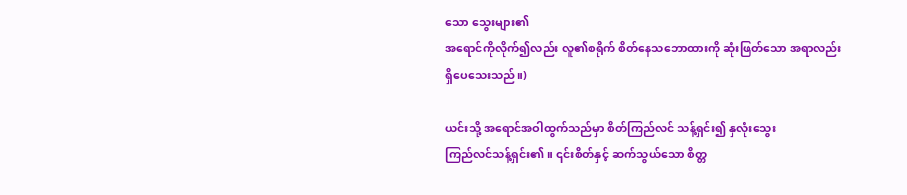သော သွေးများ၏
အရောင်ကိုလိုက်၍လည်း လူ၏စရိုက် စိတ်နေသဘောထားကို ဆုံးဖြတ်သော အရာလည်း
ရှိပေသေးသည်။)

ယင်းသို့ အရောင်အဝါထွက်သည်မှာ စိတ်ကြည်လင် သန့်ရှင်း၍ နှလုံးသွေး
ကြည်လင်သန့်ရှင်း၏။ ၎င်းစိတ်နှင့် ဆက်သွယ်သော စိတ္တ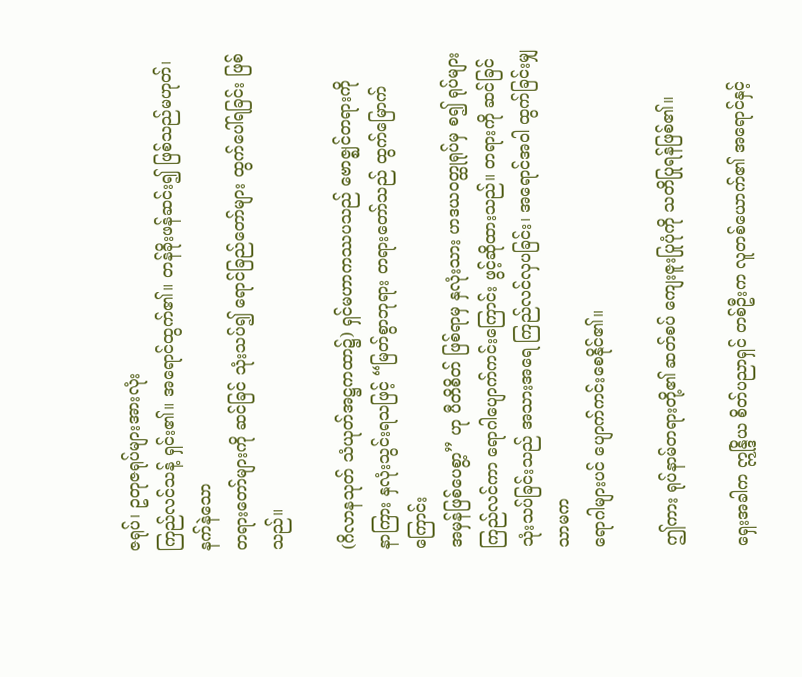ဇရုပ်၊ ဥတုဇရုပ်များအားလုံး
ကြည်လင်သန့် ရှင်း၏။ အရောင်ထွက်၏။ တန်ခိုးဖန်ဆင်း၍ ဖြစ်သည်မဟုတ်၊ နက်နဲသော
တရားတော်များကို ဆင်ခြင် သုံးသပ်၍ ရောင်ခြည်တော်များ ထွက်ပေါ်ရခြင်း ဖြစ်သည်။

(ဂိလာနသုတ် သံယုတ်အဋ္ဌကထာ၌) ရှင်မဟာကဿပသည် ဗောဇ္ဈင်တရားကို
နာကြား နှလုံးသွင်းရသဖြင့် “မြတ်စွာဘုရား တရားတော်သည် ထွက်မြောက်ကြောင်း
အမှန်ဖြစ်ပေစွာ့” ဟု ပီတိစိတ် ဖြစ်ရာမှ နှလုံးသား ဟဒယဝတ္ထုရုပ်မှ စ၍ ရုပ်များ
ကြည်လင်ကာ ရောဂါပျောက်ကင်းကြောင်း ဖွင့်ဆိုထားသည်။ တရားကို ဆင်ခြင်
သုံးသပ်ခြင်းသည် အသားအရေ ကြည်လင်လှပခြင်း၊ အရောင်အဝါ ထွက်ခြင်းမျှသာမက
ရောဂါများပင် ပျောက်ကင်းစေနိုင်၏။

ဤကား ရုပ်နာမ်တရားတို့၏ ဆတ်စပ် ကျေးဇူးပြုပုံကို သတိပြုရန်ဖြစ်၏။

ရှေးအခါက ဣန္ဒြိယ စိတ်ပညာရှင် တစ်ဦးက လူတစ်ယောက်၏ အရောင်နှင့်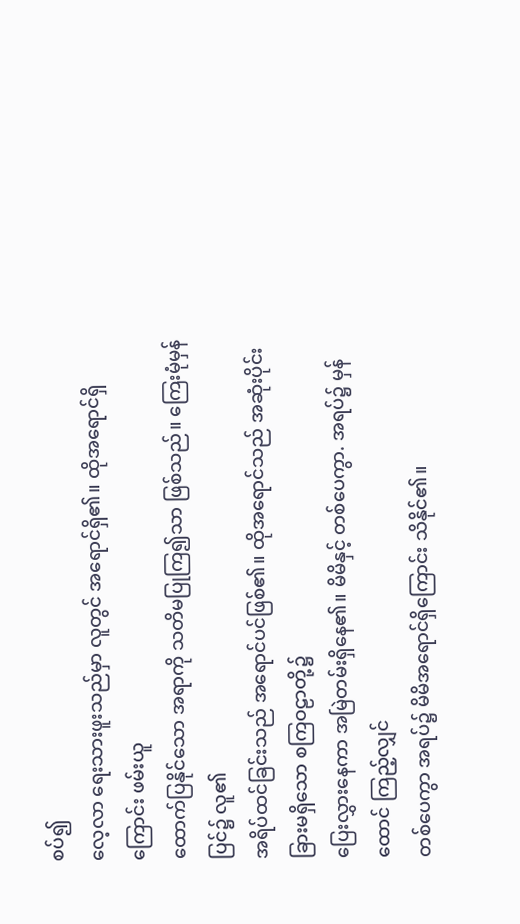စပ်၍
လေ့လာ ရေးသားဖူးသည်မှာ လူတွင် အရောင်ရှိ၏။ ထိုအရောင်ရှိကြောင်း ဖမ်းယူ
ထောက်ပြနိုင်သော အရာကို သတိမပြုကြ၍သာ ဖြစ်သည်။ ကြေးမုံမှန်ပြင်၌ လူ၏
အရိပ်ထင်ခြင်းသည် အရောင်ပင်ဖြစ်၏။ ထိုအရောင်သည် အဆုံးပိုင်းခြားမရှိသော စကြဝဠာတို့၌
ပြေးလွှားနေကာ အမြဲတမ်းရှိနေ၏။ မိမိနှင့် တစ်ပေကွာ. အရပ်၌ မှန်ထောင် ကြည့်လျှင်
တစ်ပေကွာ အရပ်၌ မိမိအရောင်ရှိကြောင်း သိနိုင်၏။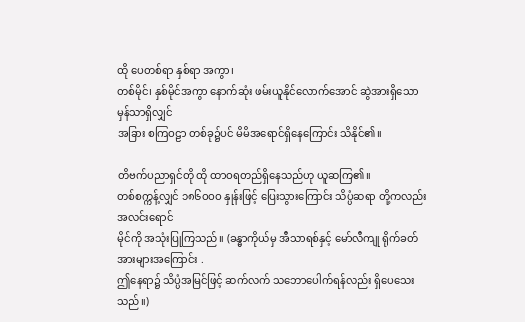ထို ပေတစ်ရာ နှစ်ရာ အကွာ၊
တစ်မိုင်၊ နှစ်မိုင်အကွာ နောက်ဆုံး ဖမ်းယူနိုင်လောက်အောင် ဆွဲအားရှိသော မှန်သာရှိလျှင်
အခြား စကြဝဠာ တစ်ခု၌ပင် မိမိအရောင်ရှိနေကြောင်း သိနိုင်၏။

တိဗက်ပညာရှင်တို ထို ထာဝရတည်ရှိနေသည်ဟု ယူဆကြ၏။
တစ်စက္ကန့်လျှင် ၁၈၆ဝဝဝ နှုန်းဖြင့် ပြေးသွားကြောင်း သိပ္ပံဆရာ တို့ကလည်း အလင်းရောင်
မိုင်ကို အသုံးပြုကြသည်။ (ခန္ဓာကိုယ်မှ အီသာရစ်နှင့် မော်လီကျု ရိုက်ခတ်အားများအကြောင်း .
ဤနေရာ၌ သိပ္ပံအမြင်ဖြင့် ဆက်လက် သဘောပေါက်ရန်လည်း ရှိပေသေးသည်။)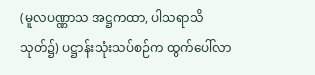(မူလပဏ္ဏာသ အဋ္ဌကထာ, ပါသရာသိသုတ်၌) ပဋ္ဌာန်းသုံးသပ်စဉ်က ထွက်ပေါ်လာ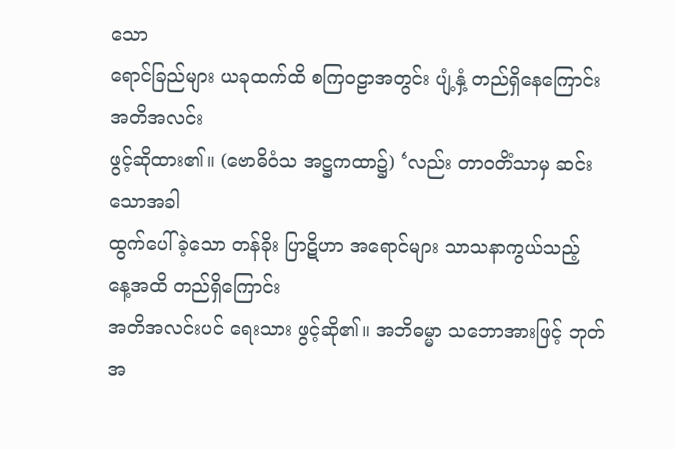သော
ရောင်ခြည်များ ယခုထက်ထိ စကြဝဠာအတွင်း ပျံ့နှံ့ တည်ရှိနေကြောင်း အတိအလင်း
ဖွင့်ဆိုထား၏။ (ဗောဓိဝံသ အဋ္ဌကထာ၌) ‘လည်း တာဝတိံသာမှ ဆင်းသောအခါ
ထွက်ပေါ်ခဲ့သော တန်ခိုး ပြာဋိဟာ အရောင်များ သာသနာကွယ်သည့် နေ့အထိ တည်ရှိကြောင်း
အတိအလင်းပင် ရေးသား ဖွင့်ဆို၏။ အဘိဓမ္မာ သဘောအားဖြင့် ဘုတ်အ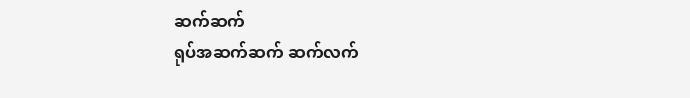ဆက်ဆက်
ရုပ်အဆက်ဆက် ဆက်လက်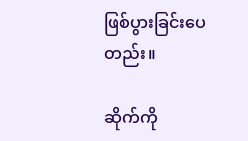ဖြစ်ပွားခြင်းပေတည်း။

ဆိုက်ကို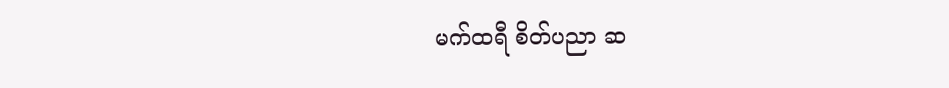မက်ထရီ စိတ်ပညာ ဆ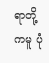ရာတို့ကမူ ပုံ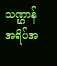သဏ္ဌာန် အရိပ်အ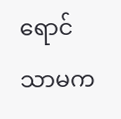ရောင်သာမက